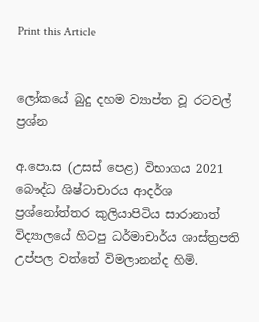Print this Article


ලෝකයේ බුදු දහම ව්‍යාප්ත වූ රටවල් ප්‍රශ්න

අ.පො.ස (උසස් පෙළ) විභාගය 2021 බෞද්ධ ශිෂ්ටාචාරය ආදර්ශ ප්‍රශ්නෝත්තර කුලියාපිටිය සාරානාත් විද්‍යාලයේ හිටපු ධර්මාචාර්ය ශාස්ත්‍රපති උප්පල වත්තේ විමලානන්ද හිමි.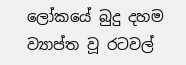ලෝකයේ බුදු දහම ව්‍යාප්ත වූ රටවල්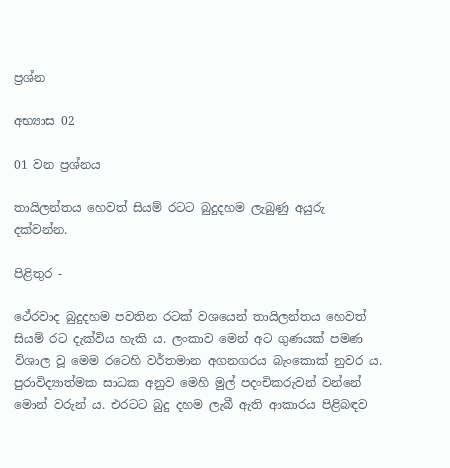ප්‍රශ්න

අභ්‍යාස 02

01 වන ප්‍රශ්නය

තායිලන්තය හෙවත් සියම් රටට බුදුදහම ලැබුණු අයුරු දක්වන්න.

පිළිතුර -

ථේරවාද බුදුදහම පවතින රටක් වශයෙන් තායිලන්තය හෙවත් සියම් රට දැක්විය හැකි ය. ලංකාව මෙන් අට ගුණයක් පමණ විශාල වූ මෙම රටෙහි වර්තමාන අගනගරය බැංකොක් නුවර ය. පුරාවිද්‍යාත්මක සාධක අනුව මෙහි මුල් පදංචිකරුවන් වන්නේ මොන් වරුන් ය. එරටට බුදු දහම ලැබී ඇති ආකාරය පිළිබඳව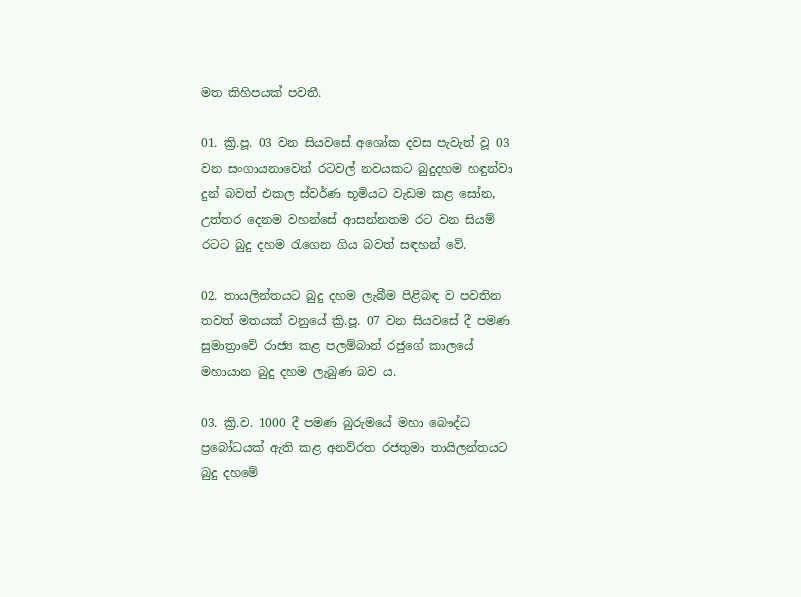මත කිහිපයක් පවතී.

01. ක්‍රි.පූ. 03 වන සියවසේ අශෝක දවස පැවැත් වූ 03 වන සංගායනාවෙන් රටවල් නවයකට බුදුදහම හඳුන්වා දුන් බවත් එකල ස්වර්ණ භූමියට වැඩම කළ සෝන, උත්තර දෙනම වහන්සේ ආසන්නතම රට වන සියම් රටට බුදු දහම රැගෙන ගිය බවත් සඳහන් වේ.

02. තායලින්තයට බුදු දහම ලැබීම පිළිබඳ ව පවතින තවත් මතයක් වනුයේ ක්‍රි.පූ. 07 වන සියවසේ දී පමණ සුමාත්‍රාවේ රාජ්‍ය කළ පලම්බාන් රජුගේ කාලයේ මහායාන බුදු දහම ලැබුණ බව ය.

03. ක්‍රි.ව. 1000 දී පමණ බුරුමයේ මහා බෞද්ධ ප්‍රබෝධයක් ඇති කළ අනව්රත රජතුමා තායිලන්තයට බුදු දහමේ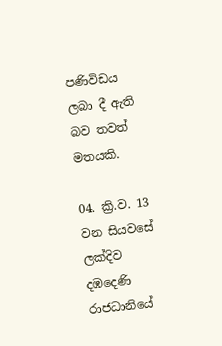පණිවිඩය ලබා දී ඇති බව තවත් මතයකි.

04. ක්‍රි.ව. 13 වන සියවසේ ලක්දිව දඹදෙණි රාජධානියේ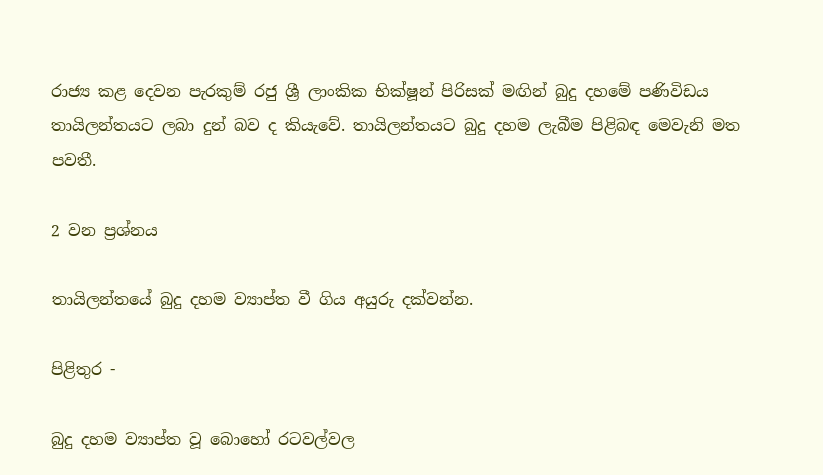රාජ්‍ය කළ දෙවන පැරකුම් රජු ශ්‍රී ලාංකික භික්ෂූන් පිරිසක් මඟින් බුදු දහමේ පණිවිඩය තායිලන්තයට ලබා දුන් බව ද කියැවේ. තායිලන්තයට බුදු දහම ලැබීම පිළිබඳ මෙවැනි මත පවතී.

2 වන ප්‍රශ්නය

තායිලන්තයේ බුදු දහම ව්‍යාප්ත වී ගිය අයුරු දක්වන්න.

පිළිතුර -

බුදු දහම ව්‍යාප්ත වූ බොහෝ රටවල්වල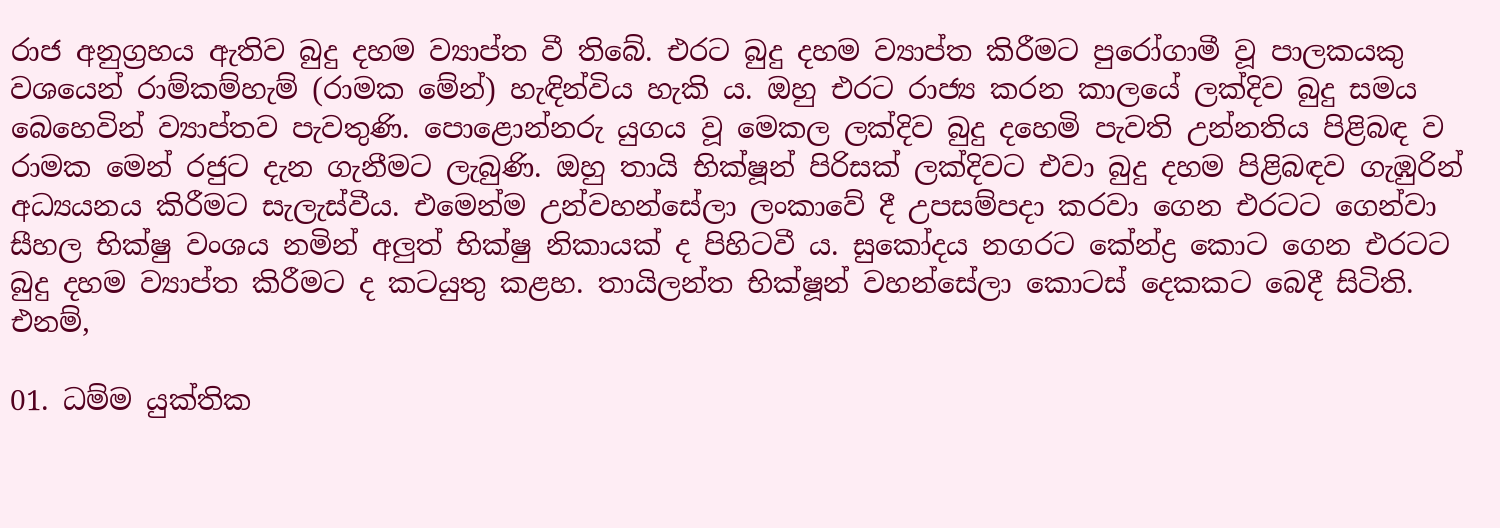රාජ අනුග්‍රහය ඇතිව බුදු දහම ව්‍යාප්ත වී තිබේ. එරට බුදු දහම ව්‍යාප්ත කිරීමට පුරෝගාමී වූ පාලකයකු වශයෙන් රාම්කම්හැම් (රාමක මේන්) හැඳින්විය හැකි ය. ඔහු එරට රාජ්‍ය කරන කාලයේ ලක්දිව බුදු සමය බෙහෙවින් ව්‍යාප්තව පැවතුණි. පොළොන්නරු යුගය වූ මෙකල ලක්දිව බුදු දහෙමි පැවති උන්නතිය පිළිබඳ ව රාමක මෙන් රජුට දැන ගැනීමට ලැබුණි. ඔහු තායි භික්ෂූන් පිරිසක් ලක්දිවට එවා බුදු දහම පිළිබඳව ගැඹුරින් අධ්‍යයනය කිරීමට සැලැස්වීය. එමෙන්ම උන්වහන්සේලා ලංකාවේ දී උපසම්පදා කරවා ගෙන එරටට ගෙන්වා සීහල භික්ෂු වංශය නමින් අලුත් භික්ෂු නිකායක් ද පිහිටවී ය. සුකෝදය නගරට කේන්ද්‍ර කොට ගෙන එරටට බුදු දහම ව්‍යාප්ත කිරීමට ද කටයුතු කළහ. තායිලන්ත භික්ෂූන් වහන්සේලා කොටස් දෙකකට බෙදී සිටිති. එනම්,

01. ධම්ම යුක්තික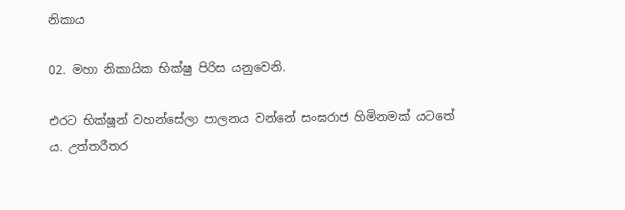නිකාය

02. මහා නිකායික භික්ෂු පිරිස යනුවෙනි.

එරට භික්ෂූන් වහන්සේලා පාලනය වන්නේ සංඝරාජ හිමිනමක් යටතේ ය. උත්තරීතර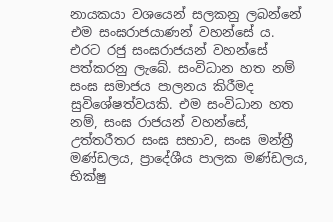නායකයා වශයෙන් සලකනු ලබන්නේ එම සංඝරාජයාණන් වහන්සේ ය. එරට රජු සංඝරාජයන් වහන්සේ පත්කරනු ලැබේ. සංවිධාන හත නම් සංඝ සමාජය පාලනය කිරීමද සුවිශේෂත්වයකි. එම සංවිධාන හත නම්, සංඝ රාජයන් වහන්සේ, උත්තරීතර සංඝ සභාව, සංඝ මන්ත්‍රී මණ්ඩලය, ප්‍රාදේශීය පාලක මණ්ඩලය, භික්ෂු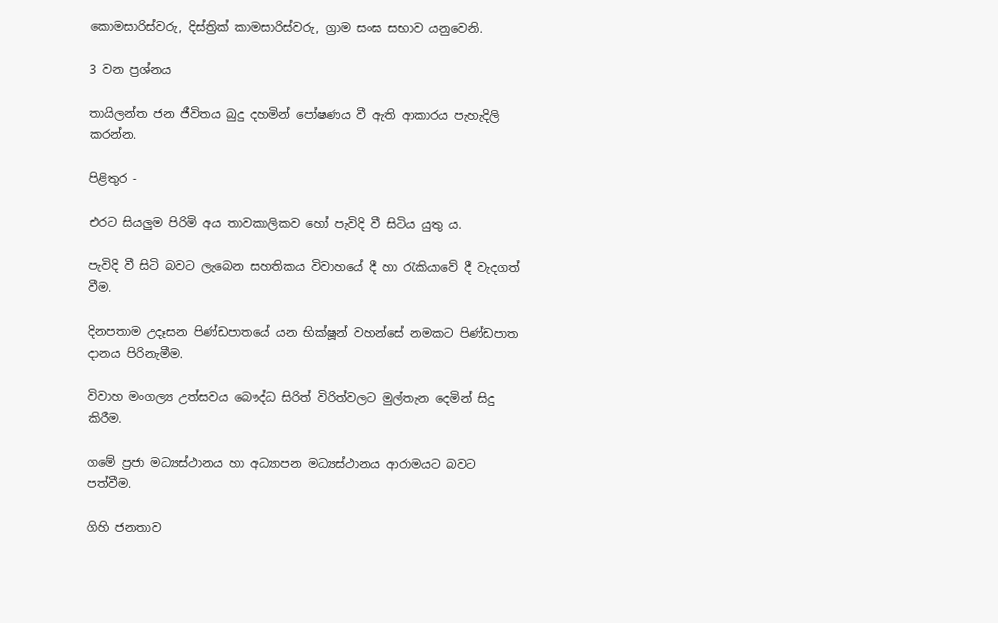කොමසාරිස්වරු, දිස්ත්‍රික් කාමසාරිස්වරු, ග්‍රාම සංඝ සභාව යනුවෙනි.

3 වන ප්‍රශ්නය

තායිලන්ත ජන ජීවිතය බුදු දහමින් පෝෂණය වී ඇති ආකාරය පැහැදිලි කරන්න.

පිළිතුර -

එරට සියලුම පිරිමි අය තාවකාලිකව හෝ පැවිදි වී සිටිය යුතු ය.

පැවිදි වී සිටි බවට ලැබෙන සහතිකය විවාහයේ දී හා රැකියාවේ දී වැදගත් වීම.

දිනපතාම උදෑසන පිණ්ඩපාතයේ යන භික්ෂූන් වහන්සේ නමකට පිණ්ඩපාත දානය පිරිනැමීම.

විවාහ මංගල්‍ය උත්සවය බෞද්ධ සිරිත් විරිත්වලට මුල්තැන දෙමින් සිදු කිරීම.

ගමේ ප්‍රජා මධ්‍යස්ථානය හා අධ්‍යාපන මධ්‍යස්ථානය ආරාමයට බවට පත්වීම.

ගිහි ජනතාව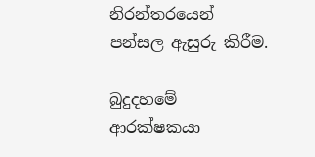නිරන්තරයෙන් පන්සල ඇසුරු කිරීම.

බුදුදහමේ ආරක්ෂකයා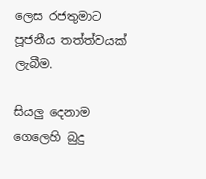ලෙස රජතුමාට පූජනීය තත්ත්වයක් ලැබීම.

සියලු දෙනාම ගෙලෙහි බුදු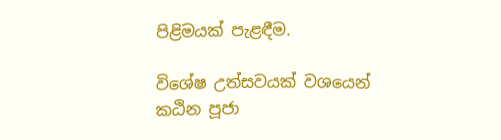පිළිමයක් පැළඳීම.

විශේෂ උත්සවයක් වශයෙන් කඨින පූජා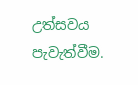උත්සවය පැවැත්වීම.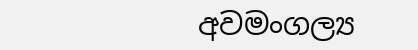අවමංගල්‍ය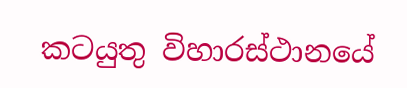කටයුතු විහාරස්ථානයේ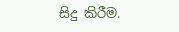සිදු කිරීම.